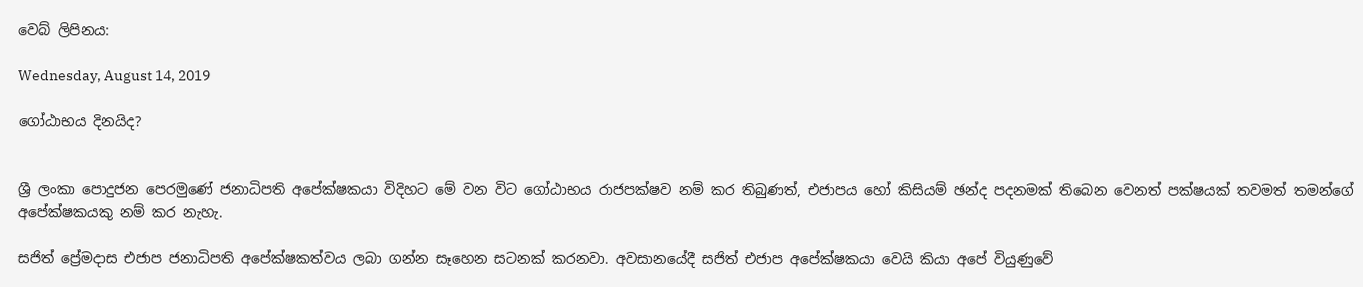වෙබ් ලිපිනය:

Wednesday, August 14, 2019

ගෝඨාභය දිනයිද?


ශ්‍රී ලංකා පොදුජන පෙරමුණේ ජනාධිපති අපේක්ෂකයා විදිහට මේ වන විට ගෝඨාභය රාජපක්ෂව නම් කර තිබුණත්, එජාපය හෝ කිසියම් ඡන්ද පදනමක් තිබෙන වෙනත් පක්ෂයක් තවමත් තමන්ගේ අපේක්ෂකයකු නම් කර නැහැ.

සජිත් ප්‍රේමදාස එජාප ජනාධිපති අපේක්ෂකත්වය ලබා ගන්න සෑහෙන සටනක් කරනවා. අවසානයේදී සජිත් එජාප අපේක්ෂකයා වෙයි කියා අපේ වියුණුවේ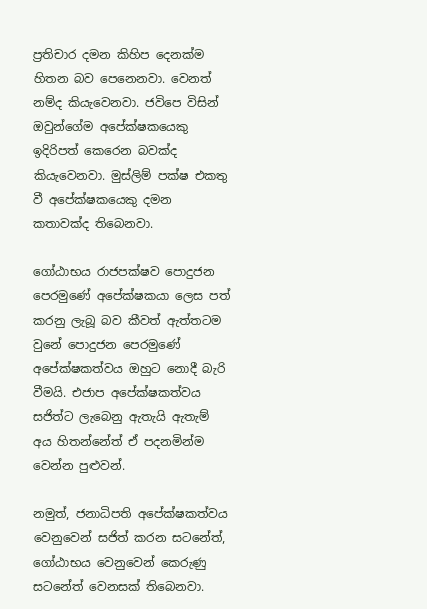ප්‍රතිචාර දමන කිහිප දෙනක්ම හිතන බව පෙනෙනවා. වෙනත් නම්ද කියැවෙනවා. ජවිපෙ විසින් ඔවුන්ගේම අපේක්ෂකයෙකු ඉදිරිපත් කෙරෙන බවක්ද කියැවෙනවා. මුස්ලිම් පක්ෂ එකතු වී අපේක්ෂකයෙකු දමන කතාවක්ද තිබෙනවා.

ගෝඨාභය රාජපක්ෂව පොදුජන පෙරමුණේ අපේක්ෂකයා ලෙස පත් කරනු ලැබූ බව කීවත් ඇත්තටම වුනේ පොදුජන පෙරමුණේ අපේක්ෂකත්වය ඔහුට නොදී බැරි වීමයි. එජාප අපේක්ෂකත්වය සජිත්ට ලැබෙනු ඇතැයි ඇතැම් අය හිතන්නේත් ඒ පදනමින්ම වෙන්න පුළුවන්.

නමුත්, ජනාධිපති අපේක්ෂකත්වය වෙනුවෙන් සජිත් කරන සටනේත්, ගෝඨාභය වෙනුවෙන් කෙරුණු සටනේත් වෙනසක් තිබෙනවා.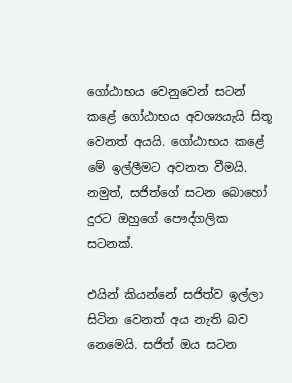ගෝඨාභය වෙනුවෙන් සටන් කළේ ගෝඨාභය අවශ්‍යයැයි සිතූ වෙනත් අයයි. ගෝඨාභය කළේ මේ ඉල්ලීමට අවනත වීමයි. නමුත්, සජිත්ගේ සටන බොහෝ දුරට ඔහුගේ පෞද්ගලික සටනක්.

එයින් කියන්නේ සජිත්ව ඉල්ලා සිටින වෙනත් අය නැති බව නෙමෙයි. සජිත් ඔය සටන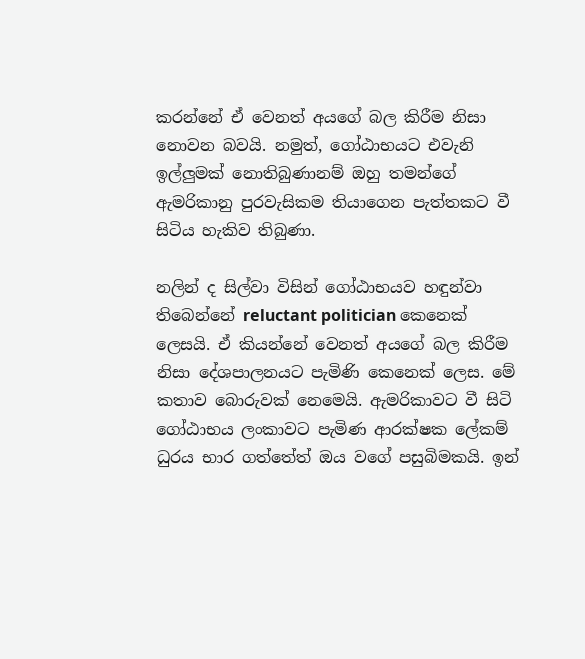කරන්නේ ඒ වෙනත් අයගේ බල කිරීම නිසා නොවන බවයි. නමුත්, ගෝඨාභයට එවැනි ඉල්ලුමක් නොතිබුණානම් ඔහු තමන්ගේ ඇමරිකානු පුරවැසිකම තියාගෙන පැත්තකට වී සිටිය හැකිව තිබුණා.

නලින් ද සිල්වා විසින් ගෝඨාභයව හඳුන්වා තිබෙන්නේ reluctant politician කෙනෙක් ලෙසයි. ඒ කියන්නේ වෙනත් අයගේ බල කිරීම නිසා දේශපාලනයට පැමිණි කෙනෙක් ලෙස. මේ කතාව බොරුවක් නෙමෙයි. ඇමරිකාවට වී සිටි ගෝඨාභය ලංකාවට පැමිණ ආරක්ෂක ලේකම් ධුරය භාර ගත්තේත් ඔය වගේ පසුබිමකයි. ඉන්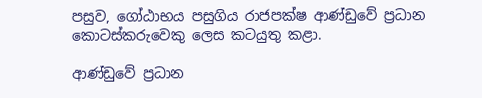පසුව, ගෝඨාභය පසුගිය රාජපක්ෂ ආණ්ඩුවේ ප්‍රධාන කොටස්කරුවෙකු ලෙස කටයුතු කළා.

ආණ්ඩුවේ ප්‍රධාන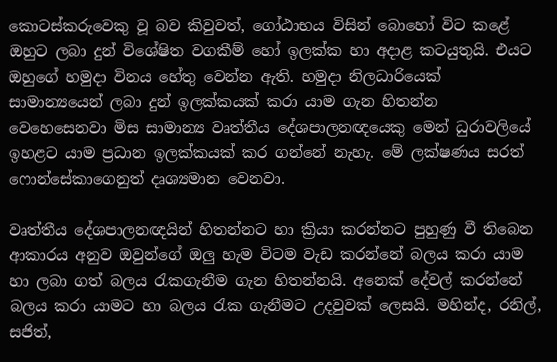කොටස්කරුවෙකු වූ බව කිවුවත්, ගෝඨාභය විසින් බොහෝ විට කළේ ඔහුට ලබා දුන් විශේෂිත වගකීම් හෝ ඉලක්ක හා අදාළ කටයුතුයි. එයට ඔහුගේ හමුදා විනය හේතු වෙන්න ඇති. හමුදා නිලධාරියෙක් සාමාන්‍යයෙන් ලබා දුන් ඉලක්කයක් කරා යාම ගැන හිතන්න වෙහෙසෙනවා මිස සාමාන්‍ය වෘත්තීය දේශපාලනඥයෙකු මෙන් ධුරාවලියේ ඉහළට යාම ප්‍රධාන ඉලක්කයක් කර ගන්නේ නැහැ. මේ ලක්ෂණය සරත් ෆොන්සේකාගෙනුත් දෘශ්‍යමාන වෙනවා.

වෘත්තීය දේශපාලනඥයින් හිතන්නට හා ක්‍රියා කරන්නට පුහුණු වී තිබෙන ආකාරය අනුව ඔවුන්ගේ ඔලු හැම විටම වැඩ කරන්නේ බලය කරා යාම හා ලබා ගත් බලය රැකගැනීම ගැන හිතන්නයි. අනෙක් දේවල් කරන්නේ බලය කරා යාමට හා බලය රැක ගැනීමට උදවුවක් ලෙසයි. මහින්ද, රනිල්, සජිත්,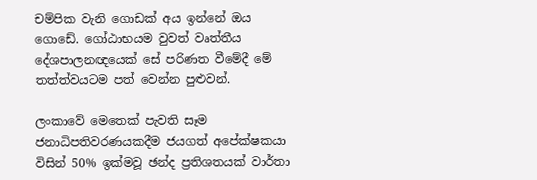චම්පික වැනි ගොඩක් අය ඉන්නේ ඔය ගොඩේ. ගෝඨාභයම වුවත් වෘත්තීය දේශපාලනඥයෙක් සේ පරිණත වීමේදී මේ තත්ත්වයටම පත් වෙන්න පුළුවන්.

ලංකාවේ මෙතෙක් පැවති සෑම ජනාධිපතිවරණයකදීම ජයගත් අපේක්ෂකයා විසින් 50% ඉක්මවූ ඡන්ද ප්‍රතිශතයක් වාර්තා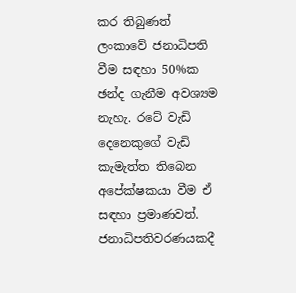කර තිබුණත් ලංකාවේ ජනාධිපති වීම සඳහා 50%ක ඡන්ද ගැනීම අවශ්‍යම නැහැ. රටේ වැඩි දෙනෙකුගේ වැඩි කැමැත්ත තිබෙන අපේක්ෂකයා වීම ඒ සඳහා ප්‍රමාණවත්. ජනාධිපතිවරණයකදී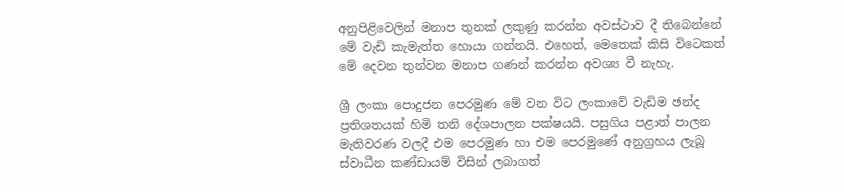අනුපිළිවෙලින් මනාප තුනක් ලකුණු කරන්න අවස්ථාව දී තිබෙන්නේ මේ වැඩි කැමැත්ත හොයා ගන්නයි. එහෙත්, මෙතෙක් කිසි විටෙකත් මේ දෙවන තුන්වන මනාප ගණන් කරන්න අවශ්‍ය වී නැහැ.

ශ්‍රී ලංකා පොදුජන පෙරමුණ මේ වන විට ලංකාවේ වැඩිම ඡන්ද ප්‍රතිශතයක් හිමි තනි දේශපාලන පක්ෂයයි. පසුගිය පළාත් පාලන මැතිවරණ වලදී එම පෙරමුණ හා එම පෙරමුණේ අනුග්‍රහය ලැබූ ස්වාධීන කණ්ඩායම් විසින් ලබාගත්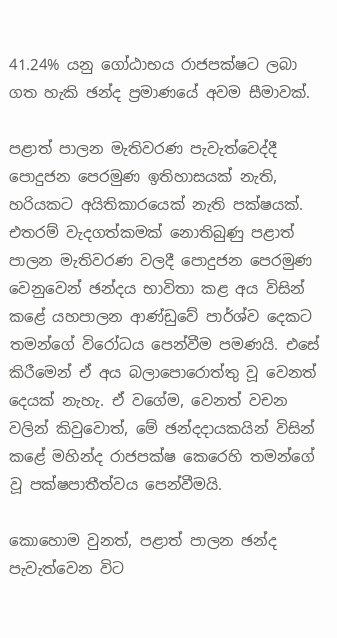41.24% යනු ගෝඨාභය රාජපක්ෂට ලබා ගත හැකි ඡන්ද ප්‍රමාණයේ අවම සීමාවක්.

පළාත් පාලන මැතිවරණ පැවැත්වෙද්දී පොදුජන පෙරමුණ ඉතිහාසයක් නැති, හරියකට අයිතිකාරයෙක් නැති පක්ෂයක්. එතරම් වැදගත්කමක් නොතිබුණු පළාත් පාලන මැතිවරණ වලදී පොදුජන පෙරමුණ වෙනුවෙන් ඡන්දය භාවිතා කළ අය විසින් කළේ යහපාලන ආණ්ඩුවේ පාර්ශ්ව දෙකට තමන්ගේ විරෝධය පෙන්වීම පමණයි. එසේ කිරීමෙන් ඒ අය බලාපොරොත්තු වූ වෙනත් දෙයක් නැහැ. ඒ වගේම, වෙනත් වචන වලින් කිවුවොත්, මේ ඡන්දදායකයින් විසින් කළේ මහින්ද රාජපක්ෂ කෙරෙහි තමන්ගේ වූ පක්ෂපාතීත්වය පෙන්වීමයි.

කොහොම වුනත්, පළාත් පාලන ඡන්ද පැවැත්වෙන විට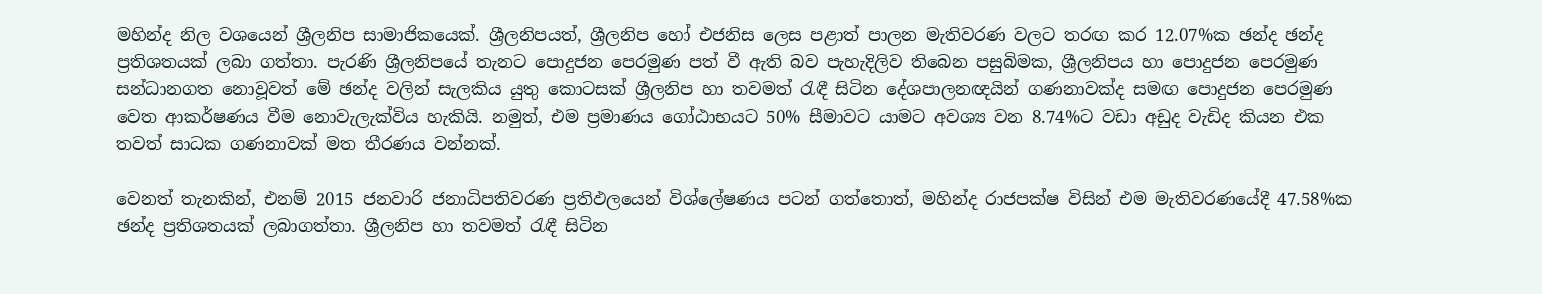මහින්ද නිල වශයෙන් ශ්‍රීලනිප සාමාජිකයෙක්. ශ්‍රීලනිපයත්, ශ්‍රීලනිප හෝ එජනිස ලෙස පළාත් පාලන මැතිවරණ වලට තරඟ කර 12.07%ක ඡන්ද ඡන්ද ප්‍රතිශතයක් ලබා ගත්තා. පැරණි ශ්‍රීලනිපයේ තැනට පොදුජන පෙරමුණ පත් වී ඇති බව පැහැදිලිව තිබෙන පසුබිමක, ශ්‍රීලනිපය හා පොදුජන පෙරමුණ සන්ධානගත නොවූවත් මේ ඡන්ද වලින් සැලකිය යුතු කොටසක් ශ්‍රීලනිප හා තවමත් රැඳී සිටින දේශපාලනඥයින් ගණනාවක්ද සමඟ පොදුජන පෙරමුණ වෙත ආකර්ෂණය වීම නොවැලැක්විය හැකියි. නමුත්, එම ප්‍රමාණය ගෝඨාභයට 50% සීමාවට යාමට අවශ්‍ය වන 8.74%ට වඩා අඩුද වැඩිද කියන එක තවත් සාධක ගණනාවක් මත තීරණය වන්නක්.

වෙනත් තැනකින්, එනම් 2015 ජනවාරි ජනාධිපතිවරණ ප්‍රතිඵලයෙන් විශ්ලේෂණය පටන් ගත්තොත්, මහින්ද රාජපක්ෂ විසින් එම මැතිවරණයේදී 47.58%ක ඡන්ද ප්‍රතිශතයක් ලබාගත්තා. ශ්‍රීලනිප හා තවමත් රැඳී සිටින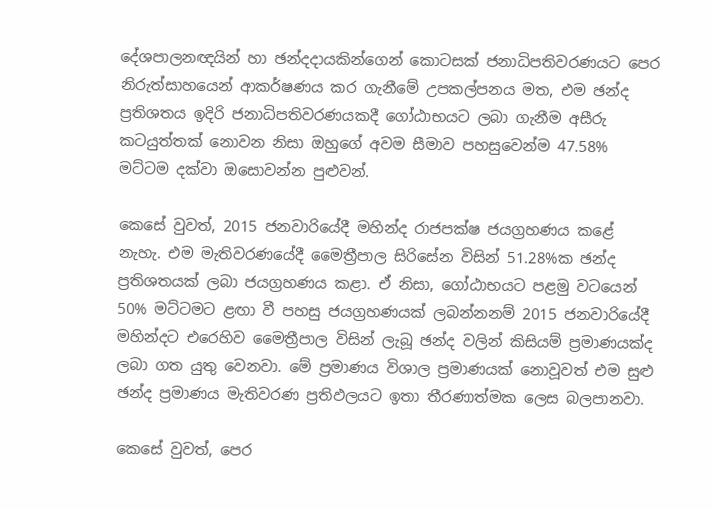දේශපාලනඥයින් හා ඡන්දදායකින්ගෙන් කොටසක් ජනාධිපතිවරණයට පෙර නිරුත්සාහයෙන් ආකර්ෂණය කර ගැනීමේ උපකල්පනය මත, එම ඡන්ද ප්‍රතිශතය ඉදිරි ජනාධිපතිවරණයකදී ගෝඨාභයට ලබා ගැනීම අසීරු කටයුත්තක් නොවන නිසා ඔහුගේ අවම සීමාව පහසුවෙන්ම 47.58% මට්ටම දක්වා ඔසොවන්න පුළුවන්.

කෙසේ වුවත්, 2015 ජනවාරියේදී මහින්ද රාජපක්ෂ ජයග්‍රහණය කළේ නැහැ. එම මැතිවරණයේදී මෛත්‍රීපාල සිරිසේන විසින් 51.28%ක ඡන්ද ප්‍රතිශතයක් ලබා ජයග්‍රහණය කළා. ඒ නිසා, ගෝඨාභයට පළමු වටයෙන් 50% මට්ටමට ළඟා වී පහසු ජයග්‍රහණයක් ලබන්නනම් 2015 ජනවාරියේදී මහින්දට එරෙහිව මෛත්‍රීපාල විසින් ලැබූ ඡන්ද වලින් කිසියම් ප්‍රමාණයක්ද ලබා ගත යුතු වෙනවා. මේ ප්‍රමාණය විශාල ප්‍රමාණයක් නොවූවත් එම සුළු ඡන්ද ප්‍රමාණය මැතිවරණ ප්‍රතිඵලයට ඉතා තීරණාත්මක ලෙස බලපානවා.

කෙසේ වුවත්, පෙර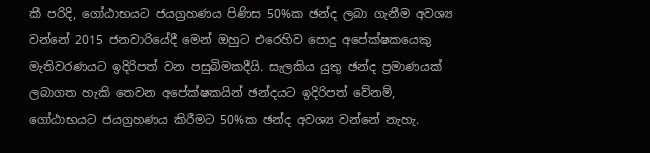කී පරිදි, ගෝඨාභයට ජයග්‍රහණය පිණිස 50%ක ඡන්ද ලබා ගැනීම අවශ්‍ය වන්නේ 2015 ජනවාරියේදී මෙන් ඔහුට එරෙහිව පොදු අපේක්ෂකයෙකු මැතිවරණයට ඉදිරිපත් වන පසුබිමකදීයි. සැලකිය යුතු ඡන්ද ප්‍රමාණයක් ලබාගත හැකි තෙවන අපේක්ෂකයින් ඡන්දයට ඉදිරිපත් වේනම්, ගෝඨාභයට ජයග්‍රහණය කිරීමට 50%ක ඡන්ද අවශ්‍ය වන්නේ නැහැ.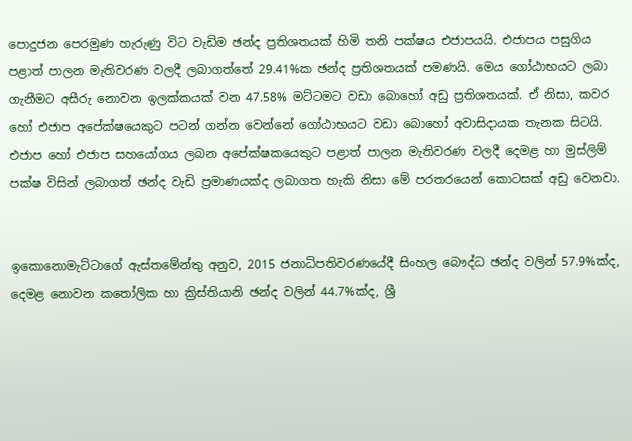පොදුජන පෙරමුණ හැරුණු විට වැඩිම ඡන්ද ප්‍රතිශතයක් හිමි තනි පක්ෂය එජාපයයි. එජාපය පසුගිය පළාත් පාලන මැතිවරණ වලදී ලබාගත්තේ 29.41%ක ඡන්ද ප්‍රතිශතයක් පමණයි. මෙය ගෝඨාභයට ලබා ගැනීමට අසීරු නොවන ඉලක්කයක් වන 47.58% මට්ටමට වඩා බොහෝ අඩු ප්‍රතිශතයක්. ඒ නිසා, කවර හෝ එජාප අපේක්ෂයෙකුට පටන් ගන්න වෙන්නේ ගෝඨාභයට වඩා බොහෝ අවාසිදායක තැනක සිටයි. එජාප හෝ එජාප සහයෝගය ලබන අපේක්ෂකයෙකුට පළාත් පාලන මැතිවරණ වලදී දෙමළ හා මුස්ලිම් පක්ෂ විසින් ලබාගත් ඡන්ද වැඩි ප්‍රමාණයක්ද ලබාගත හැකි නිසා මේ පරතරයෙන් කොටසක් අඩු වෙනවා.


ඉකොනොමැට්ටාගේ ඇස්තමේන්තු අනුව, 2015 ජනාධිපතිවරණයේදී සිංහල බෞද්ධ ඡන්ද වලින් 57.9%ක්ද, දෙමළ නොවන කතෝලික හා ක්‍රිස්තියානි ඡන්ද වලින් 44.7%ක්ද, ශ්‍රී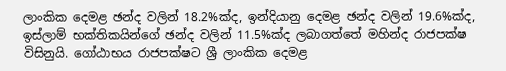ලාංකික දෙමළ ඡන්ද වලින් 18.2%ක්ද, ඉන්දියානු දෙමළ ඡන්ද වලින් 19.6%ක්ද, ඉස්ලාම් භක්තිකයින්ගේ ඡන්ද වලින් 11.5%ක්ද ලබාගත්තේ මහින්ද රාජපක්ෂ විසිනුයි. ගෝඨාභය රාජපක්ෂට ශ්‍රී ලාංකික දෙමළ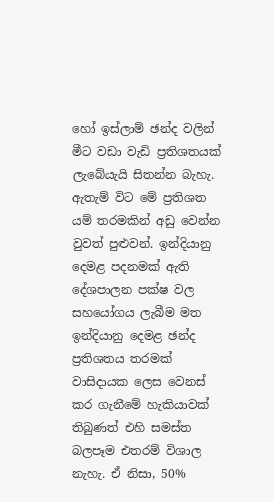හෝ ඉස්ලාම් ඡන්ද වලින් මීට වඩා වැඩි ප්‍රතිශතයක් ලැබේයැයි සිතන්න බැහැ. ඇතැම් විට මේ ප්‍රතිශත යම් තරමකින් අඩු වෙන්න වුවත් පුළුවන්. ඉන්දියානු දෙමළ පදනමක් ඇති දේශපාලන පක්ෂ වල සහයෝගය ලැබීම මත ඉන්දියානු දෙමළ ඡන්ද ප්‍රතිශතය තරමක් වාසිදායක ලෙස වෙනස් කර ගැනීමේ හැකියාවක් තිබුණත් එහි සමස්ත බලපෑම එතරම් විශාල නැහැ. ඒ නිසා, 50%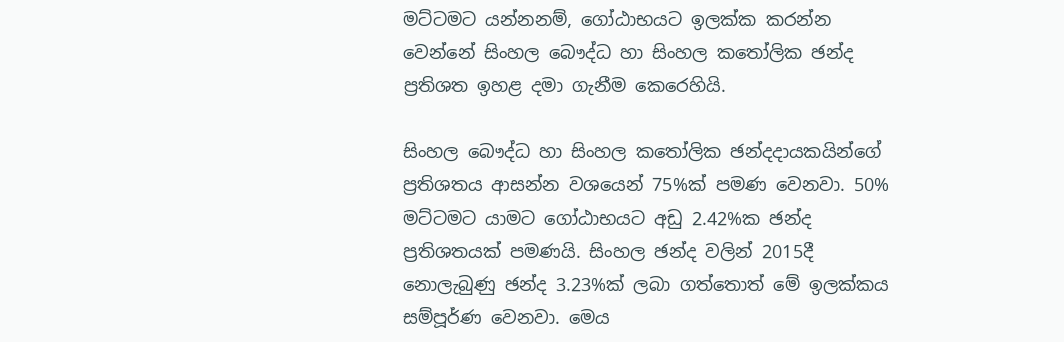මට්ටමට යන්නනම්, ගෝඨාභයට ඉලක්ක කරන්න වෙන්නේ සිංහල බෞද්ධ හා සිංහල කතෝලික ඡන්ද ප්‍රතිශත ඉහළ දමා ගැනීම කෙරෙහියි.

සිංහල බෞද්ධ හා සිංහල කතෝලික ඡන්දදායකයින්ගේ ප්‍රතිශතය ආසන්න වශයෙන් 75%ක් පමණ වෙනවා. 50% මට්ටමට යාමට ගෝඨාභයට අඩු 2.42%ක ඡන්ද ප්‍රතිශතයක් පමණයි. සිංහල ඡන්ද වලින් 2015දී නොලැබුණු ඡන්ද 3.23%ක් ලබා ගත්තොත් මේ ඉලක්කය සම්පූර්ණ වෙනවා. මෙය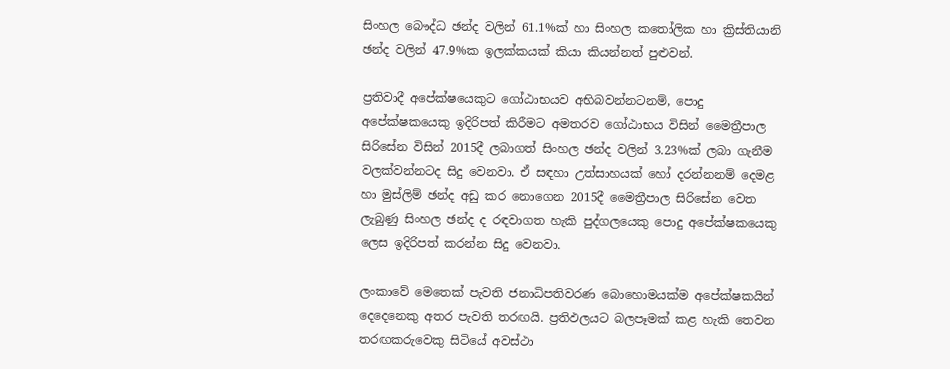සිංහල බෞද්ධ ඡන්ද වලින් 61.1%ක් හා සිංහල කතෝලික හා ක්‍රිස්තියානි ඡන්ද වලින් 47.9%ක ඉලක්කයක් කියා කියන්නත් පුළුවන්.

ප්‍රතිවාදී අපේක්ෂයෙකුට ගෝඨාභයව අභිබවන්නටනම්, පොදු අපේක්ෂකයෙකු ඉදිරිපත් කිරීමට අමතරව ගෝඨාභය විසින් මෛත්‍රීපාල සිරිසේන විසින් 2015දී ලබාගත් සිංහල ඡන්ද වලින් 3.23%ක් ලබා ගැනීම වලක්වන්නටද සිදු වෙනවා. ඒ සඳහා උත්සාහයක් හෝ දරන්නනම් දෙමළ හා මුස්ලිම් ඡන්ද අඩු කර නොගෙන 2015දී මෛත්‍රීපාල සිරිසේන වෙත ලැබුණු සිංහල ඡන්ද ද රඳවාගත හැකි පුද්ගලයෙකු පොදු අපේක්ෂකයෙකු ලෙස ඉදිරිපත් කරන්න සිදු වෙනවා.

ලංකාවේ මෙතෙක් පැවති ජනාධිපතිවරණ බොහොමයක්ම අපේක්ෂකයින් දෙදෙනෙකු අතර පැවති තරඟයි. ප්‍රතිඵලයට බලපෑමක් කළ හැකි තෙවන තරඟකරුවෙකු සිටියේ අවස්ථා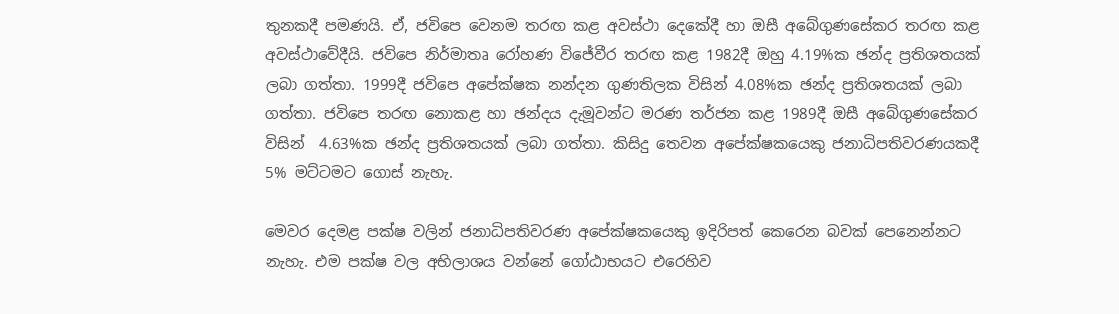තුනකදී පමණයි. ඒ, ජවිපෙ වෙනම තරඟ කළ අවස්ථා දෙකේදී හා ඔසී අබේගුණසේකර තරඟ කළ අවස්ථාවේදීයි. ජවිපෙ නිර්මාතෘ රෝහණ විජේවීර තරඟ කළ 1982දී ඔහු 4.19%ක ඡන්ද ප්‍රතිශතයක් ලබා ගත්තා. 1999දී ජවිපෙ අපේක්ෂක නන්දන ගුණතිලක විසින් 4.08%ක ඡන්ද ප්‍රතිශතයක් ලබා ගත්තා. ජවිපෙ තරඟ නොකළ හා ඡන්දය දැමූවන්ට මරණ තර්ජන කළ 1989දී ඔසී අබේගුණසේකර විසින්  4.63%ක ඡන්ද ප්‍රතිශතයක් ලබා ගත්තා. කිසිදු තෙවන අපේක්ෂකයෙකු ජනාධිපතිවරණයකදී 5% මට්ටමට ගොස් නැහැ.

මෙවර දෙමළ පක්ෂ වලින් ජනාධිපතිවරණ අපේක්ෂකයෙකු ඉදිරිපත් කෙරෙන බවක් පෙනෙන්නට නැහැ. එම පක්ෂ වල අභිලාශය වන්නේ ගෝඨාභයට එරෙහිව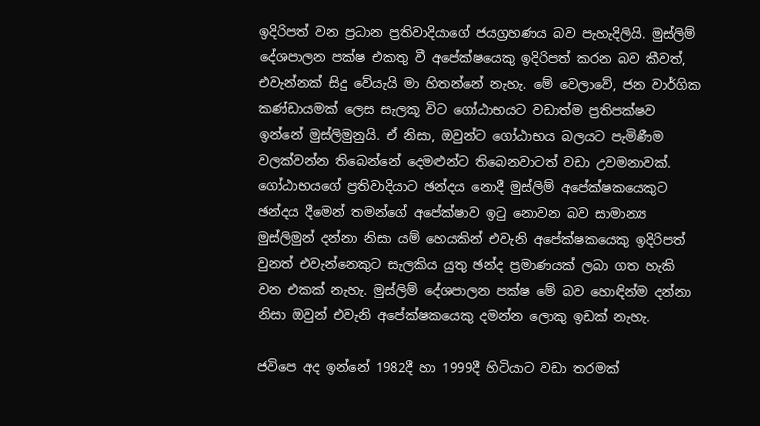ඉදිරිපත් වන ප්‍රධාන ප්‍රතිවාදියාගේ ජයග්‍රහණය බව පැහැදිලියි. මුස්ලිම් දේශපාලන පක්ෂ එකතු වී අපේක්ෂයෙකු ඉදිරිපත් කරන බව කීවත්, එවැන්නක් සිදු වේයැයි මා හිතන්නේ නැහැ. මේ වෙලාවේ, ජන වාර්ගික කණ්ඩායමක් ලෙස සැලකූ විට ගෝඨාභයට වඩාත්ම ප්‍රතිපක්ෂව ඉන්නේ මුස්ලිමුනුයි. ඒ නිසා, ඔවුන්ට ගෝඨාභය බලයට පැමිණීම වලක්වන්න තිබෙන්නේ දෙමළුන්ට තිබෙනවාටත් වඩා උවමනාවක්. ගෝඨාභයගේ ප්‍රතිවාදියාට ඡන්දය නොදී මුස්ලිම් අපේක්ෂකයෙකුට ඡන්දය දීමෙන් තමන්ගේ අපේක්ෂාව ඉටු නොවන බව සාමාන්‍ය මුස්ලිමුන් දන්නා නිසා යම් හෙයකින් එවැනි අපේක්ෂකයෙකු ඉදිරිපත් වුනත් එවැන්නෙකුට සැලකිය යුතු ඡන්ද ප්‍රමාණයක් ලබා ගත හැකි වන එකක් නැහැ. මුස්ලිම් දේශපාලන පක්ෂ මේ බව හොඳින්ම දන්නා නිසා ඔවුන් එවැනි අපේක්ෂකයෙකු දමන්න ලොකු ඉඩක් නැහැ.

ජවිපෙ අද ඉන්නේ 1982දී හා 1999දී හිටියාට වඩා තරමක්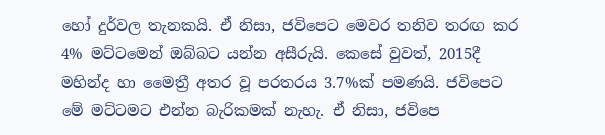හෝ දුර්වල තැනකයි. ඒ නිසා, ජවිපෙට මෙවර තනිව තරඟ කර 4% මට්ටමෙන් ඔබ්බට යන්න අසීරුයි. කෙසේ වුවත්, 2015දී මහින්ද හා මෛත්‍රී අතර වූ පරතරය 3.7%ක් පමණයි. ජවිපෙට මේ මට්ටමට එන්න බැරිකමක් නැහැ. ඒ නිසා, ජවිපෙ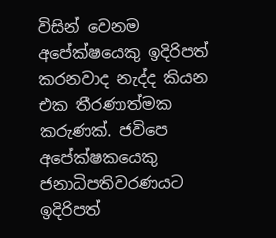විසින් වෙනම අපේක්ෂයෙකු ඉදිරිපත් කරනවාද නැද්ද කියන එක තීරණාත්මක කරුණක්. ජවිපෙ අපේක්ෂකයෙකු ජනාධිපතිවරණයට ඉදිරිපත්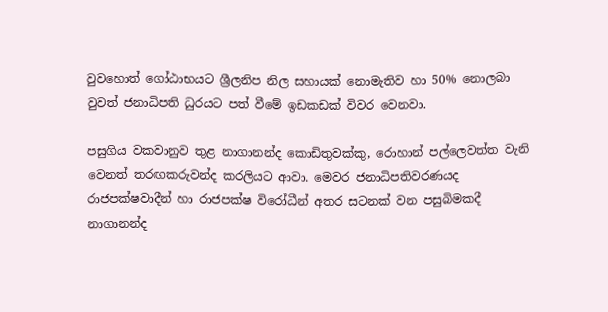වුවහොත් ගෝඨාභයට ශ්‍රීලනිප නිල සහායක් නොමැතිව හා 50% නොලබා වුවත් ජනාධිපති ධුරයට පත් වීමේ ඉඩකඩක් විවර වෙනවා.

පසුගිය වකවානුව තුළ නාගානන්ද කොඩිතුවක්කු, රොහාන් පල්ලෙවත්ත වැනි වෙනත් තරඟකරුවන්ද කරලියට ආවා. මෙවර ජනාධිපතිවරණයද රාජපක්ෂවාදීන් හා රාජපක්ෂ විරෝධීන් අතර සටනක් වන පසුබිමකදී නාගානන්ද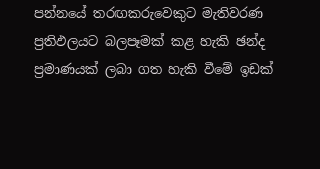පන්නයේ තරඟකරුවෙකුට මැතිවරණ ප්‍රතිඵලයට බලපෑමක් කළ හැකි ඡන්ද ප්‍රමාණයක් ලබා ගත හැකි වීමේ ඉඩක්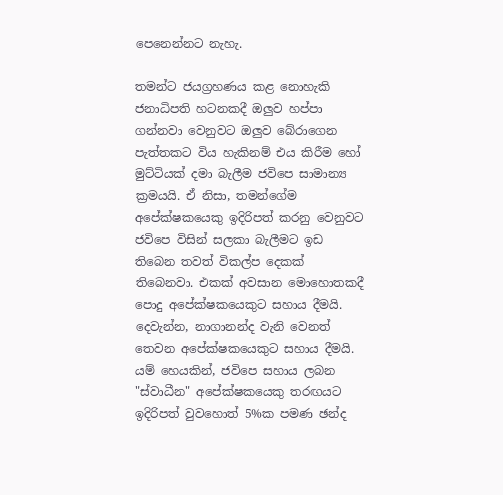පෙනෙන්නට නැහැ.

තමන්ට ජයග්‍රහණය කළ නොහැකි ජනාධිපති හටනකදී ඔලුව හප්පා ගන්නවා වෙනුවට ඔලුව බේරාගෙන පැත්තකට විය හැකිනම් එය කිරීම හෝ මුට්ටියක් දමා බැලීම ජවිපෙ සාමාන්‍ය ක්‍රමයයි. ඒ නිසා, තමන්ගේම අපේක්ෂකයෙකු ඉදිරිපත් කරනු වෙනුවට ජවිපෙ විසින් සලකා බැලීමට ඉඩ තිබෙන තවත් විකල්ප දෙකක් තිබෙනවා. එකක් අවසාන මොහොතකදී පොදු අපේක්ෂකයෙකුට සහාය දීමයි. දෙවැන්න, නාගානන්ද වැනි වෙනත් තෙවන අපේක්ෂකයෙකුට සහාය දීමයි. යම් හෙයකින්, ජවිපෙ සහාය ලබන "ස්වාධීන" අපේක්ෂකයෙකු තරඟයට ඉදිරිපත් වුවහොත් 5%ක පමණ ඡන්ද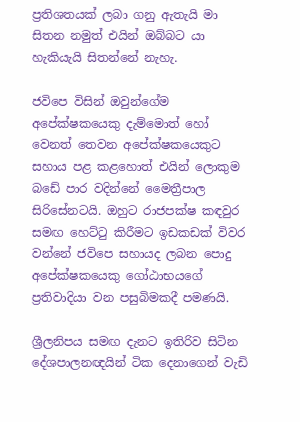ප්‍රතිශතයක් ලබා ගනු ඇතැයි මා සිතන නමුත් එයින් ඔබ්බට යා හැකියැයි සිතන්නේ නැහැ.

ජවිපෙ විසින් ඔවුන්ගේම අපේක්ෂකයෙකු දැම්මොත් හෝ වෙනත් තෙවන අපේක්ෂකයෙකුට සහාය පළ කළහොත් එයින් ලොකුම බඩේ පාර වදින්නේ මෛත්‍රීපාල සිරිසේනටයි. ඔහුට රාජපක්ෂ කඳවුර සමඟ හෙට්ටු කිරීමට ඉඩකඩක් විවර වන්නේ ජවිපෙ සහායද ලබන පොදු අපේක්ෂකයෙකු ගෝඨාභයගේ ප්‍රතිවාදියා වන පසුබිමකදී පමණයි.

ශ්‍රීලනිපය සමඟ දැනට ඉතිරිව සිටින දේශපාලනඥයින් ටික දෙනාගෙන් වැඩි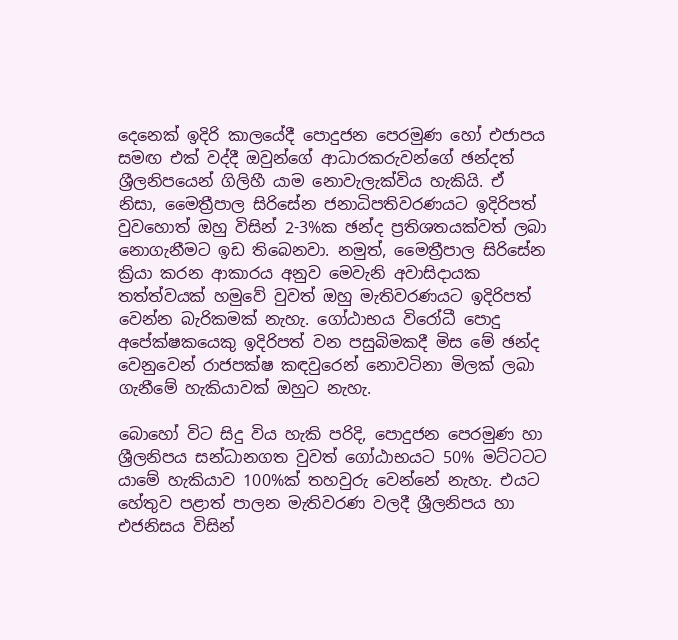දෙනෙක් ඉදිරි කාලයේදී පොදුජන පෙරමුණ හෝ එජාපය සමඟ එක් වද්දී ඔවුන්ගේ ආධාරකරුවන්ගේ ඡන්දත් ශ්‍රීලනිපයෙන් ගිලිහී යාම නොවැලැක්විය හැකියි. ඒ නිසා, මෛත්‍රීපාල සිරිසේන ජනාධිපතිවරණයට ඉදිරිපත් වුවහොත් ඔහු විසින් 2-3%ක ඡන්ද ප්‍රතිශතයක්වත් ලබා නොගැනීමට ඉඩ තිබෙනවා. නමුත්, මෛත්‍රීපාල සිරිසේන ක්‍රියා කරන ආකාරය අනුව මෙවැනි අවාසිදායක තත්ත්වයක් හමුවේ වුවත් ඔහු මැතිවරණයට ඉදිරිපත් වෙන්න බැරිකමක් නැහැ. ගෝඨාභය විරෝධී පොදු අපේක්ෂකයෙකු ඉදිරිපත් වන පසුබිමකදී මිස මේ ඡන්ද වෙනුවෙන් රාජපක්ෂ කඳවුරෙන් නොවටිනා මිලක් ලබා ගැනීමේ හැකියාවක් ඔහුට නැහැ.

බොහෝ විට සිදු විය හැකි පරිදි, පොදුජන පෙරමුණ හා ශ්‍රීලනිපය සන්ධානගත වුවත් ගෝඨාභයට 50% මට්ටටට යාමේ හැකියාව 100%ක් තහවුරු වෙන්නේ නැහැ. එයට හේතුව පළාත් පාලන මැතිවරණ වලදී ශ්‍රීලනිපය හා එජනිසය විසින්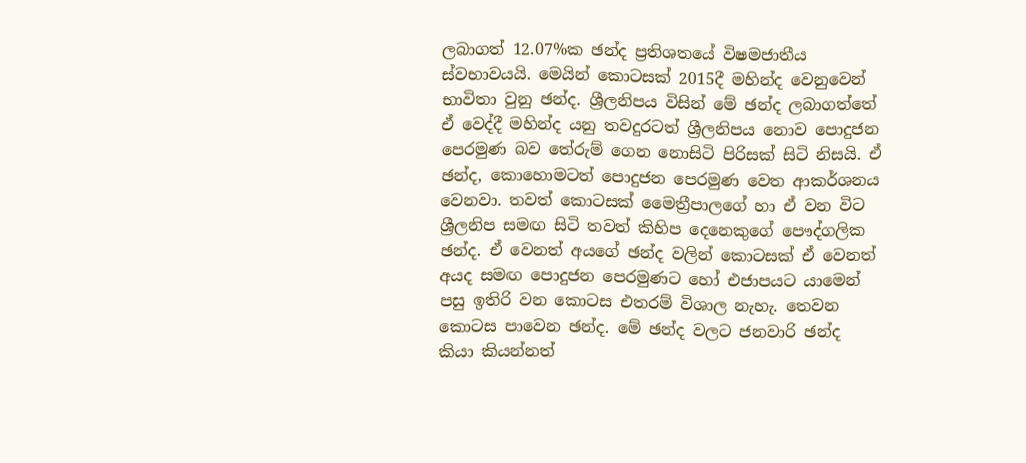ලබාගත් 12.07%ක ඡන්ද ප්‍රතිශතයේ විෂමජාතීය ස්වභාවයයි. මෙයින් කොටසක් 2015දී මහින්ද වෙනුවෙන් භාවිතා වුනු ඡන්ද. ශ්‍රීලනිපය විසින් මේ ඡන්ද ලබාගත්තේ ඒ වෙද්දී මහින්ද යනු තවදුරටත් ශ්‍රීලනිපය නොව පොදුජන පෙරමුණ බව තේරුම් ගෙන නොසිටි පිරිසක් සිටි නිසයි. ඒ ඡන්ද, කොහොමටත් පොදුජන පෙරමුණ වෙත ආකර්ශනය වෙනවා. තවත් කොටසක් මෛත්‍රීපාලගේ හා ඒ වන විට ශ්‍රීලනිප සමඟ සිටි තවත් කිහිප දෙනෙකුගේ පෞද්ගලික ඡන්ද. ඒ වෙනත් අයගේ ඡන්ද වලින් කොටසක් ඒ වෙනත් අයද සමඟ පොදුජන පෙරමුණට හෝ එජාපයට යාමෙන් පසු ඉතිරි වන කොටස එතරම් විශාල නැහැ. තෙවන කොටස පාවෙන ඡන්ද. මේ ඡන්ද වලට ජනවාරි ඡන්ද කියා කියන්නත්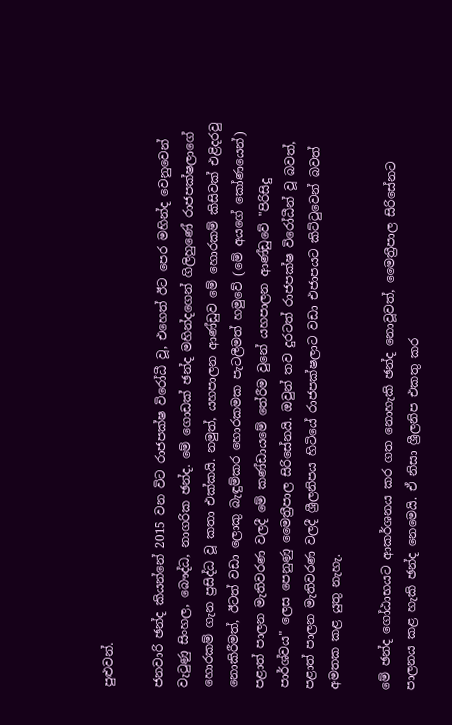පුළුවන්.

ජනවාරි ඡන්ද කියන්නේ 2015 වන විට රාජපක්ෂ විරෝධී වූ, එහෙත් ඊට පෙර මහින්ද වෙනුවෙන් වැටුණු සිංහල, බෞද්ධ, නාගරික ඡන්ද. මේ ගොඩක් ඡන්ද මහින්දගෙන් ගිලිහුණේ රාජපක්ෂලාගේ හොරකම් ගැන ප්‍රසිද්ධ වූ කතා එක්කයි. නමුත්, යහපාලන ආණ්ඩුව මේ හොරකම් කිසිවක් එළිදරවු නොකිරීමත්, ඊටත් වඩා ලොකු බැඳුම්කර හොරකමක පැටලීමත් හමුවේ (මේ අයගේ කෝණයෙන්) පළාත් පාලන මැතිවරණ වලදී මේ කණ්ඩායමේ තේරීම වුනේ යහපාලන ආණ්ඩුවේ "පිරිසිදු පාර්ශ්වය" ලෙස පෙනුණු මෛත්‍රීපාල සිරිසේනයි. ඔවුන් තව දුරටත් රාජපක්ෂ විරෝධීන් වූ බවත්, පළාත් පාලන මැතිවරණ වලදී ශ්‍රීලනිපය හිටියේ රාජපක්ෂලාට වඩා එජාපයට කිට්ටුවෙන් බවත් අමතක කළ යුතු නැහැ.

මේ ඡන්ද ගෝඨාභයට ආකර්ශනය කර ගත නොහැකි ඡන්ද නොවූවත්, මෛත්‍රීපාල සිරිසේනට පාලනය කළ හැකි ඡන්ද නෙමෙයි. ඒ නිසා ශ්‍රීලනිප එකතු කර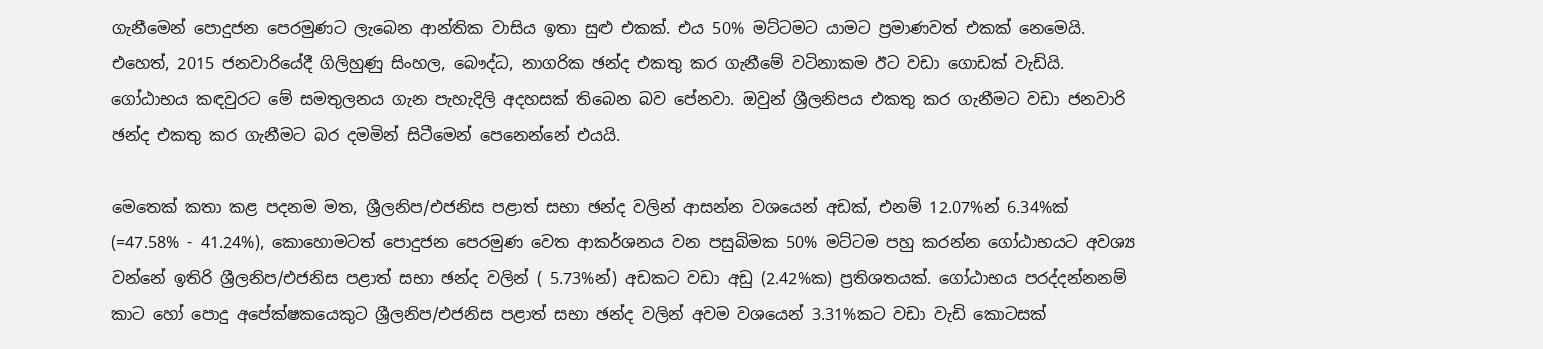ගැනීමෙන් පොදුජන පෙරමුණට ලැබෙන ආන්තික වාසිය ඉතා සුළු එකක්. එය 50% මට්ටමට යාමට ප්‍රමාණවත් එකක් නෙමෙයි. එහෙත්, 2015 ජනවාරියේදී ගිලිහුණු සිංහල, බෞද්ධ, නාගරික ඡන්ද එකතු කර ගැනීමේ වටිනාකම ඊට වඩා ගොඩක් වැඩියි. ගෝඨාභය කඳවුරට මේ සමතුලනය ගැන පැහැදිලි අදහසක් තිබෙන බව පේනවා. ඔවුන් ශ්‍රීලනිපය එකතු කර ගැනීමට වඩා ජනවාරි ඡන්ද එකතු කර ගැනීමට බර දමමින් සිටීමෙන් පෙනෙන්නේ එයයි.

මෙතෙක් කතා කළ පදනම මත, ශ්‍රීලනිප/එජනිස පළාත් සභා ඡන්ද වලින් ආසන්න වශයෙන් අඩක්, එනම් 12.07%න් 6.34%ක්  (=47.58% - 41.24%), කොහොමටත් පොදුජන පෙරමුණ වෙත ආකර්ශනය වන පසුබිමක 50% මට්ටම පහු කරන්න ගෝඨාභයට අවශ්‍ය වන්නේ ඉතිරි ශ්‍රීලනිප/එජනිස පළාත් සභා ඡන්ද වලින් ( 5.73%න්) අඩකට වඩා අඩු (2.42%ක) ප්‍රතිශතයක්. ගෝඨාභය පරද්දන්නනම් කාට හෝ පොදු අපේක්ෂකයෙකුට ශ්‍රීලනිප/එජනිස පළාත් සභා ඡන්ද වලින් අවම වශයෙන් 3.31%කට වඩා වැඩි කොටසක්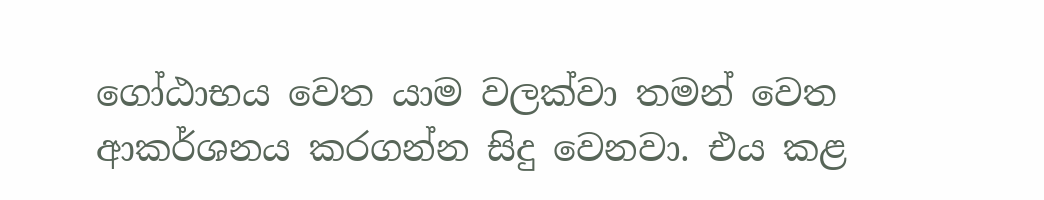ගෝඨාභය වෙත යාම වලක්වා තමන් වෙත ආකර්ශනය කරගන්න සිදු වෙනවා. එය කළ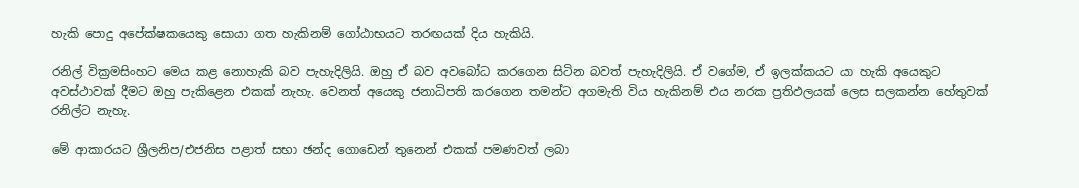හැකි පොදු අපේක්ෂකයෙකු සොයා ගත හැකිනම් ගෝඨාභයට තරඟයක් දිය හැකියි.

රනිල් වික්‍රමසිංහට මෙය කළ නොහැකි බව පැහැදිලියි. ඔහු ඒ බව අවබෝධ කරගෙන සිටින බවත් පැහැදිලියි. ඒ වගේම, ඒ ඉලක්කයට යා හැකි අයෙකුට අවස්ථාවක් දීමට ඔහු පැකිළෙන එකක් නැහැ. වෙනත් අයෙකු ජනාධිපති කරගෙන තමන්ට අගමැති විය හැකිනම් එය නරක ප්‍රතිඵලයක් ලෙස සලකන්න හේතුවක් රනිල්ට නැහැ.

මේ ආකාරයට ශ්‍රීලනිප/එජනිස පළාත් සභා ඡන්ද ගොඩෙන් තුනෙන් එකක් පමණවත් ලබා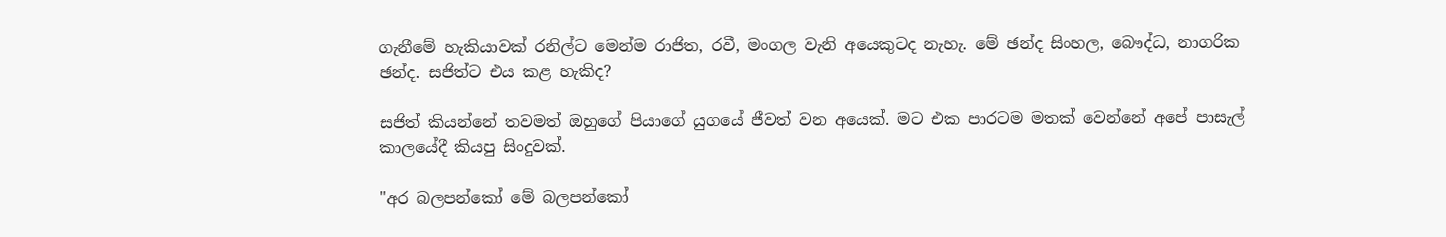ගැනීමේ හැකියාවක් රනිල්ට මෙන්ම රාජිත, රවී, මංගල වැනි අයෙකුටද නැහැ. මේ ඡන්ද සිංහල, බෞද්ධ, නාගරික ඡන්ද. සජිත්ට එය කළ හැකිද?

සජිත් කියන්නේ තවමත් ඔහුගේ පියාගේ යුගයේ ජීවත් වන අයෙක්. මට එක පාරටම මතක් වෙන්නේ අපේ පාසැල් කාලයේදී කියපු සිංදුවක්.

"අර බලපන්කෝ මේ බලපන්කෝ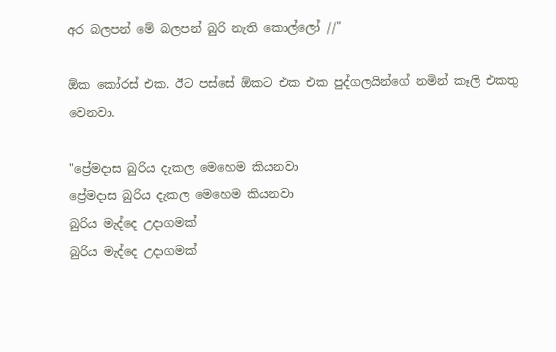අර බලපන් මේ බලපන් බුරි නැති කොල්ලෝ //"

ඕක කෝරස් එක. ඊට පස්සේ ඕකට එක එක පුද්ගලයින්ගේ නමින් කෑලි එකතු වෙනවා.

"ප්‍රේමදාස බුරිය දැකල මෙහෙම කියනවා
ප්‍රේමදාස බුරිය දැකල මෙහෙම කියනවා
බුරිය මැද්දෙ උදාගමක්
බුරිය මැද්දෙ උදාගමක්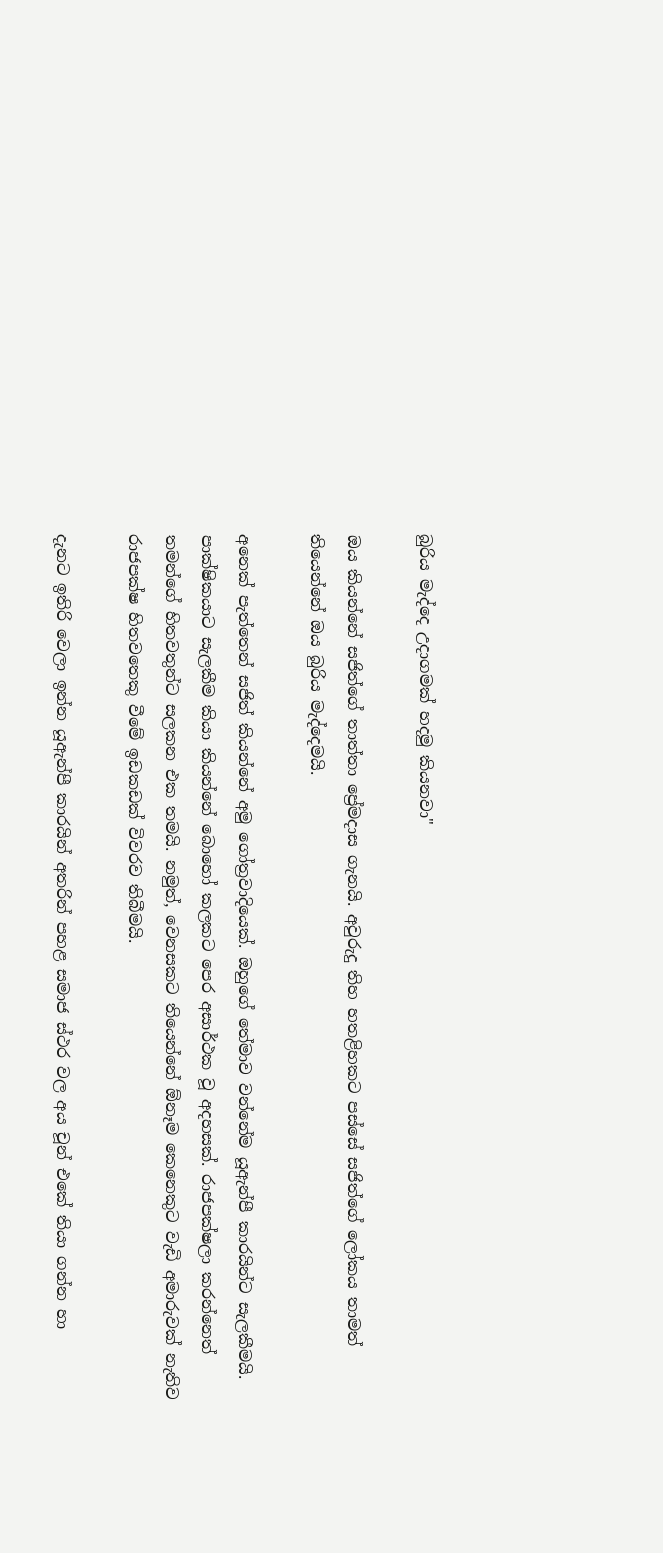බුරිය මැද්දෙ උදාගමක් හදමු කියනවා"

ඔය කියන්නේ සජිත්ගේ තාත්තා ප්‍රේමදාස ගැනයි. අවුරුදු තිහ හතළිහකට පස්සේ සජිත්ගේ ලෝකය තාමත් තියෙන්නේ ඔය බුරිය මැද්දෙමයි.

අනෙක් පැත්තෙන් සජිත් කියන්නේ අමු ගෝත්‍රවාදියෙක්. ඔහුගේ තේමාව වන්නේම යූඇන්පී කාරයින්ට සැලකීමයි. පාක්ෂිකයාට සැලකීම කියා කියන්නේ බොහෝ කලකට පෙර අසාර්ථක වූ අදහසක්. රාජපක්ෂලා කරන්නෙත් තමන්ගේ හිතවතුන්ට සලකන එක තමයි. නමුත්, වෙනසකට තියෙන්නේ ඕනෑම කෙනෙකුට වැඩි අමාරුවක් නැතිව රාජපක්ෂ හිතවතෙකු වීමේ ඉඩකඩක් විවරව තිබීමයි.

දැනට ඉතිරි වෙලා ඉන්න යූඇන්පී කාරයින් අතරින් පහළ සමාජ ස්ථර වල අය චූන් එකේ තියා ගන්න හා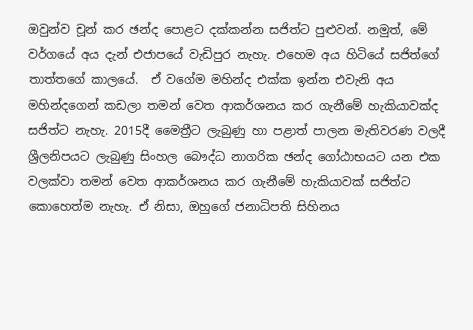ඔවුන්ව චූන් කර ඡන්ද පොළට දක්කන්න සජිත්ට පුළුවන්. නමුත්, මේ වර්ගයේ අය දැන් එජාපයේ වැඩිපුර නැහැ. එහෙම අය හිටියේ සජිත්ගේ තාත්තගේ කාලයේ.  ඒ වගේම මහින්ද එක්ක ඉන්න එවැනි අය මහින්දගෙන් කඩලා තමන් වෙත ආකර්ශනය කර ගැනීමේ හැකියාවක්ද සජිත්ට නැහැ. 2015දී මෛත්‍රීට ලැබුණු හා පළාත් පාලන මැතිවරණ වලදී ශ්‍රීලනිපයට ලැබුණු සිංහල බෞද්ධ නාගරික ඡන්ද ගෝඨාභයට යන එක වලක්වා තමන් වෙත ආකර්ශනය කර ගැනීමේ හැකියාවක් සජිත්ට කොහෙත්ම නැහැ. ඒ නිසා, ඔහුගේ ජනාධිපති සිහිනය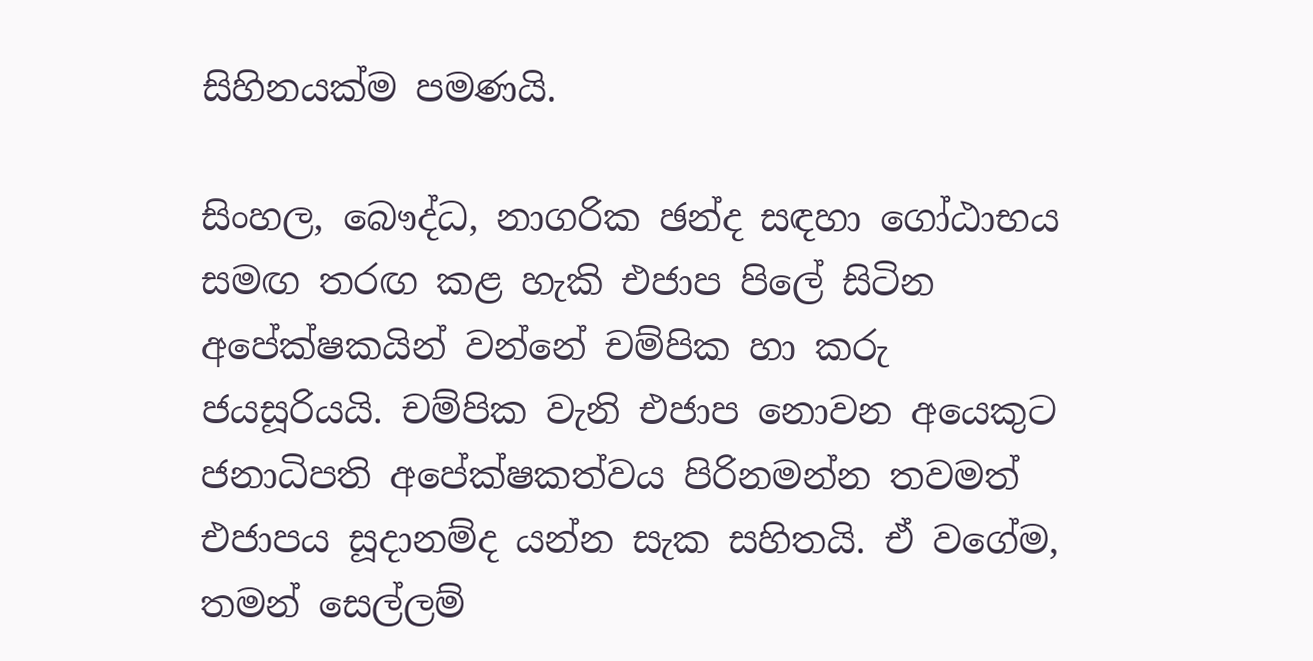සිහිනයක්ම පමණයි.

සිංහල, බෞද්ධ, නාගරික ඡන්ද සඳහා ගෝඨාභය සමඟ තරඟ කළ හැකි එජාප පිලේ සිටින අපේක්ෂකයින් වන්නේ චම්පික හා කරු ජයසූරියයි. චම්පික වැනි එජාප නොවන අයෙකුට ජනාධිපති අපේක්ෂකත්වය පිරිනමන්න තවමත් එජාපය සූදානම්ද යන්න සැක සහිතයි. ඒ වගේම, තමන් සෙල්ලම්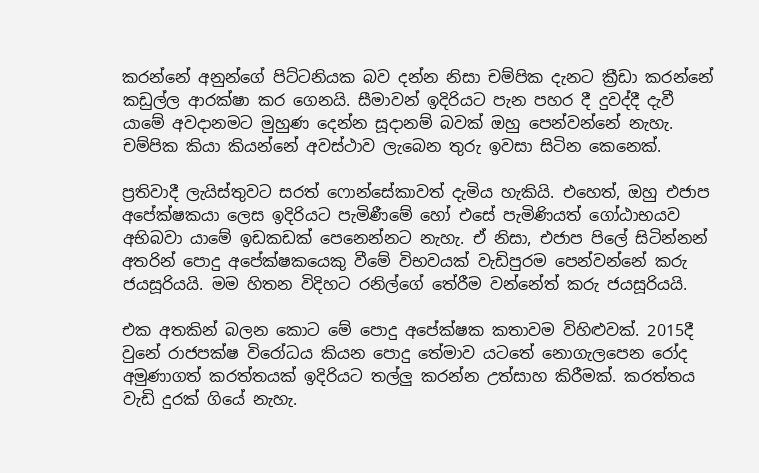කරන්නේ අනුන්ගේ පිට්ටනියක බව දන්න නිසා චම්පික දැනට ක්‍රීඩා කරන්නේ කඩුල්ල ආරක්ෂා කර ගෙනයි. සීමාවන් ඉදිරියට පැන පහර දී දුවද්දී දැවී යාමේ අවදානමට මුහුණ දෙන්න සූදානම් බවක් ඔහු පෙන්වන්නේ නැහැ. චම්පික කියා කියන්නේ අවස්ථාව ලැබෙන තුරු ඉවසා සිටින කෙනෙක්.

ප්‍රතිවාදී ලැයිස්තුවට සරත් ෆොන්සේකාවත් දැමිය හැකියි. එහෙත්, ඔහු එජාප අපේක්ෂකයා ලෙස ඉදිරියට පැමිණීමේ හෝ එසේ පැමිණියත් ගෝඨාභයව අභිබවා යාමේ ඉඩකඩක් පෙනෙන්නට නැහැ. ඒ නිසා, එජාප පිලේ සිටින්නන් අතරින් පොදු අපේක්ෂකයෙකු වීමේ විභවයක් වැඩිපුරම පෙන්වන්නේ කරු ජයසූරියයි. මම හිතන විදිහට රනිල්ගේ තේරීම වන්නේත් කරු ජයසූරියයි.

එක අතකින් බලන කොට මේ පොදු අපේක්ෂක කතාවම විහිළුවක්. 2015දී වුනේ රාජපක්ෂ විරෝධය කියන පොදු තේමාව යටතේ නොගැලපෙන රෝද අමුණාගත් කරත්තයක් ඉදිරියට තල්ලු කරන්න උත්සාහ කිරීමක්. කරත්තය වැඩි දුරක් ගියේ නැහැ.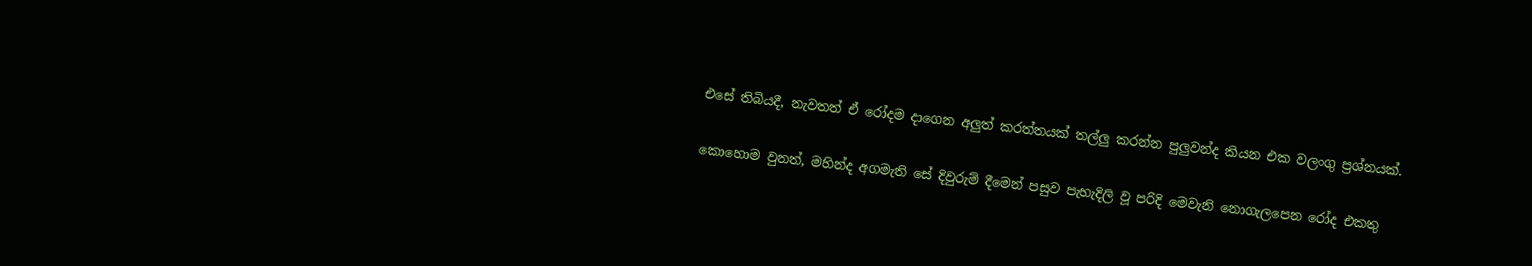එසේ තිබියදී, නැවතත් ඒ රෝදම දාගෙන අලුත් කරත්තයක් තල්ලු කරන්න පුලුවන්ද කියන එක වලංගු ප්‍රශ්නයක්.

කොහොම වුනත්, මහින්ද අගමැති සේ දිවුරුම් දීමෙන් පසුව පැහැදිලි වූ පරිදි මෙවැනි නොගැලපෙන රෝද එකතු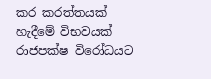කර කරත්තයක් හැදීමේ විභවයක් රාජපක්ෂ විරෝධයට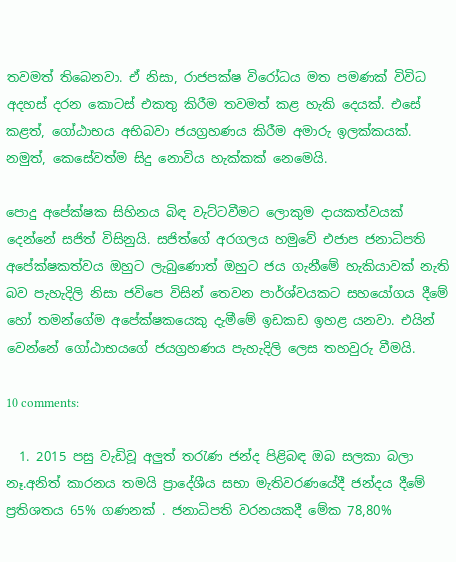තවමත් තිබෙනවා. ඒ නිසා, රාජපක්ෂ විරෝධය මත පමණක් විවිධ අදහස් දරන කොටස් එකතු කිරීම තවමත් කළ හැකි දෙයක්. එසේ කළත්, ගෝඨාභය අභිබවා ජයග්‍රහණය කිරීම අමාරු ඉලක්කයක්. නමුත්, කෙසේවත්ම සිදු නොවිය හැක්කක් නෙමෙයි.

පොදු අපේක්ෂක සිහිනය බිඳ වැට්ටවීමට ලොකුම දායකත්වයක් දෙන්නේ සජිත් විසිනුයි. සජිත්ගේ අරගලය හමුවේ එජාප ජනාධිපති අපේක්ෂකත්වය ඔහුට ලැබුණොත් ඔහුට ජය ගැනීමේ හැකියාවක් නැති බව පැහැදිලි නිසා ජවිපෙ විසින් තෙවන පාර්ශ්වයකට සහයෝගය දීමේ හෝ තමන්ගේම අපේක්ෂකයෙකු දැමීමේ ඉඩකඩ ඉහළ යනවා. එයින් වෙන්නේ ගෝඨාභයගේ ජයග්‍රහණය පැහැදිලි ලෙස තහවුරු වීමයි.

10 comments:

  1. 2015 පසු වැඩිවූ අලුත් තරැණ ජන්ද පිළිබඳ ඔබ සලකා බලා නෑ.අනිත් කාරනය තමයි ප්‍රාදේශීය සභා මැතිවරණයේදී ජන්දය දීමේ ප්‍රතිශතය 65% ගණනක් . ජනාධිපති වරනයකදී මේක 78,80%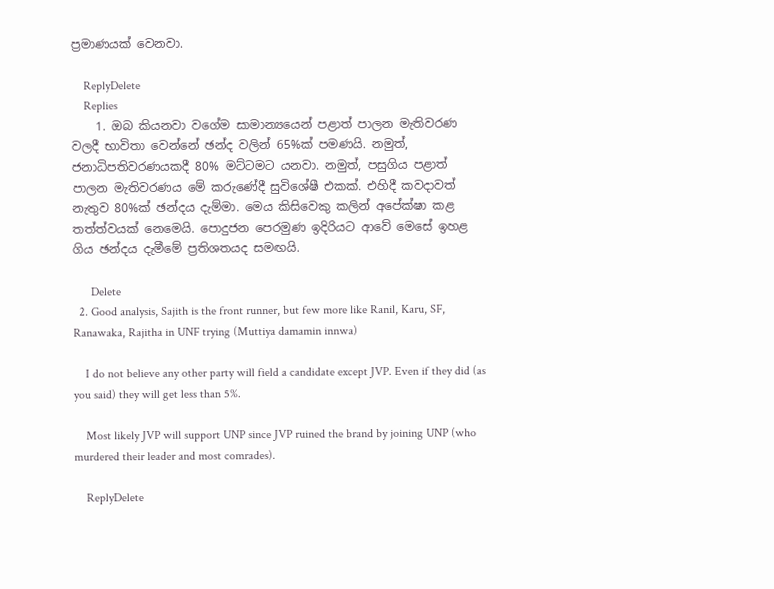ප්‍රමාණයක් වෙනවා.

    ReplyDelete
    Replies
    1. ඔබ කියනවා වගේම සාමාන්‍යයෙන් පළාත් පාලන මැතිවරණ වලදී භාවිතා වෙන්නේ ඡන්ද වලින් 65%ක් පමණයි. නමුත්, ජනාධිපතිවරණයකදී 80% මට්ටමට යනවා. නමුත්, පසුගිය පළාත් පාලන මැතිවරණය මේ කරුණේදී සුවිශේෂී එකක්. එහිදී කවදාවත් නැතුව 80%ක් ඡන්දය දැම්මා. මෙය කිසිවෙකු කලින් අපේක්ෂා කළ තත්ත්වයක් නෙමෙයි. පොදුජන පෙරමුණ ඉදිරියට ආවේ මෙසේ ඉහළ ගිය ඡන්දය දැමීමේ ප්‍රතිශතයද සමඟයි.

      Delete
  2. Good analysis, Sajith is the front runner, but few more like Ranil, Karu, SF, Ranawaka, Rajitha in UNF trying (Muttiya damamin innwa)

    I do not believe any other party will field a candidate except JVP. Even if they did (as you said) they will get less than 5%.

    Most likely JVP will support UNP since JVP ruined the brand by joining UNP (who murdered their leader and most comrades).

    ReplyDelete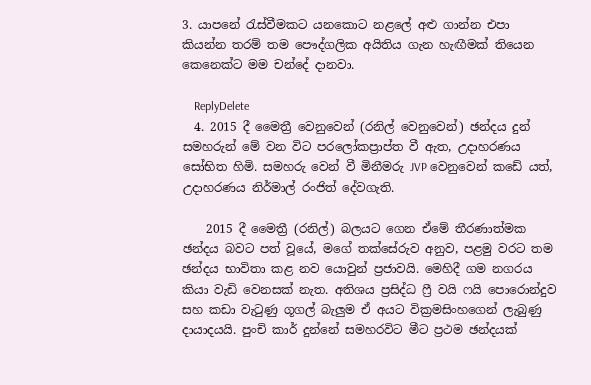3. යාපනේ රැස්වීමකට යනකොට නළලේ අළු ගාන්න එපා කියන්න තරම් තම පෞද්ගලික අයිතිය ගැන හැඟීමක් තියෙන කෙනෙක්ට මම චන්දේ දානවා.

    ReplyDelete
  4. 2015 දී මෛත්‍රී වෙනුවෙන් (රනිල් වෙනුවෙන්) ඡන්දය දුන් සමහරුන් මේ වන විට පරලෝකප්‍රාප්ත වී ඇත, උදාහරණය සෝභිත හිමි. සමහරු වෙන් වී මිනීමරු JVP වෙනුවෙන් කඩේ යත්, උදාහරණය නිර්මාල් රංජිත් දේවගැති.

    2015 දී මෛත්‍රී (රනිල්) බලයට ගෙන ඒමේ තීරණාත්මක ඡන්දය බවට පත් වූයේ, මගේ තක්සේරුව අනුව, පළමු වරට තම ඡන්දය භාවිතා කළ නව යොවුන් ප්‍රජාවයි. මෙහිදී ගම නගරය කියා වැඩි වෙනසක් නැත. අතිශය ප්‍රසිද්ධ ෆ්‍රී වයි ෆයි පොරොන්දුව සහ කඩා වැටුණු ගූගල් බැලුම ඒ අයට වික්‍රමසිංහගෙන් ලැබුණු දායාදයයි. පුංචි කාර් දුන්නේ සමහරවිට මීට ප්‍රථම ඡන්දයක්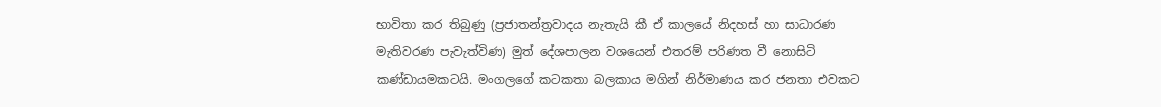භාවිතා කර තිබුණු (ප්‍රජාතන්ත්‍රවාදය නැතැයි කී ඒ කාලයේ නිදහස් හා සාධාරණ මැතිවරණ පැවැත්විණ) මුත් දේශපාලන වශයෙන් එතරම් පරිණත වී නොසිටි කණ්ඩායමකටයි. මංගලගේ කටකතා බලකාය මගින් නිර්මාණය කර ජනතා එවකට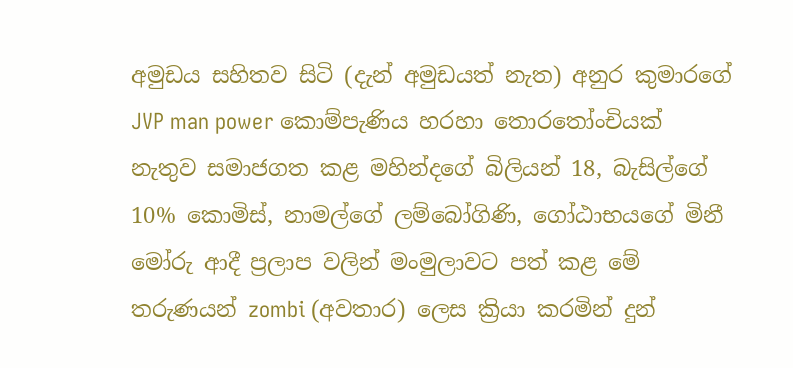අමුඩය සහිතව සිටි (දැන් අමුඩයත් නැත) අනුර කුමාරගේ JVP man power කොම්පැණිය හරහා තොරතෝංචියක් නැතුව සමාජගත කළ මහින්දගේ බිලියන් 18, බැසිල්ගේ 10% කොමිස්, නාමල්ගේ ලම්බෝගිණි, ගෝඨාභයගේ මිනී මෝරු ආදී ප්‍රලාප වලින් මංමුලාවට පත් කළ මේ තරුණයන් zombi (අවතාර) ලෙස ක්‍රියා කරමින් දුන්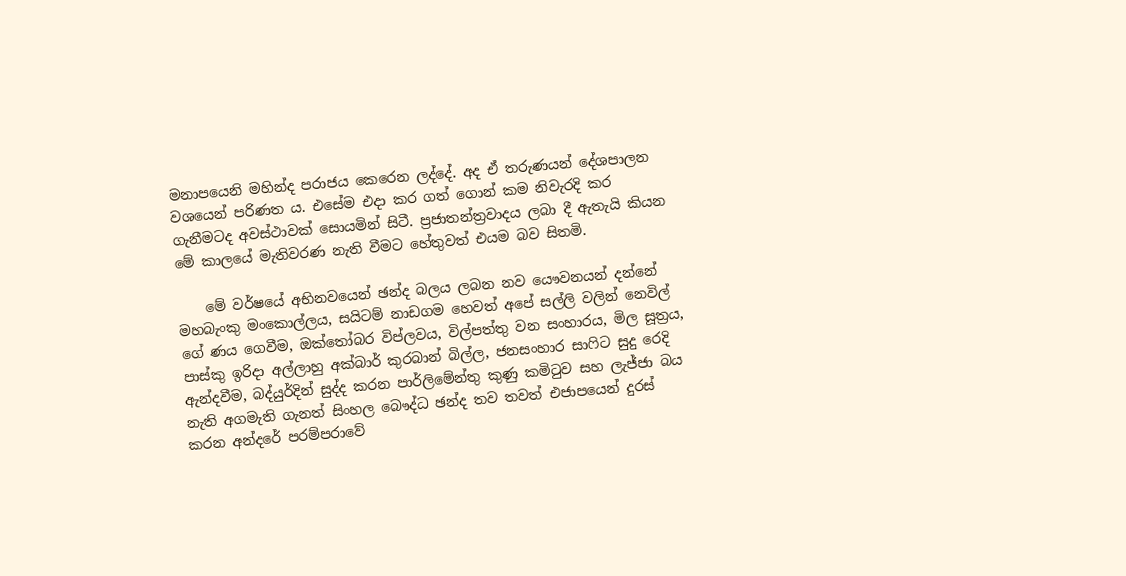මනාපයෙනි මහින්ද පරාජය කෙරෙන ලද්දේ. අද ඒ තරුණයන් දේශපාලන වශයෙන් පරිණත ය. එසේම එදා කර ගත් ගොන් කම නිවැරදි කර ගැනීමටද අවස්ථාවක් සොයමින් සිටී. ප්‍රජාතන්ත්‍රවාදය ලබා දී ඇතැයි කියන මේ කාලයේ මැතිවරණ නැති වීමට හේතුවත් එයම බව සිතමි.

    මේ වර්ෂයේ අභිනවයෙන් ඡන්ද බලය ලබන නව යෞවනයන් දන්නේ මහබැංකු මංකොල්ලය, සයිටම් නාඩගම හෙවත් අපේ සල්ලි වලින් නෙවිල් ගේ ණය ගෙවීම, ඔක්තෝබර විප්ලවය, විල්පත්තු වන සංහාරය, මිල සූත්‍රය, පාස්කු ඉරිදා අල්ලාහු අක්බාර් කුරබාන් බිල්ල, ජනසංහාර සාෆිට සුදු රෙදි ඇන්දවීම, බද්යුර්දින් සුද්ද කරන පාර්ලිමේන්තු කුණු කමිටුව සහ ලැජ්ජා බය නැති අගමැති ගැනත් සිංහල බෞද්ධ ඡන්ද තව තවත් එජාපයෙන් දුරස් කරන අන්දරේ පරම්පරාවේ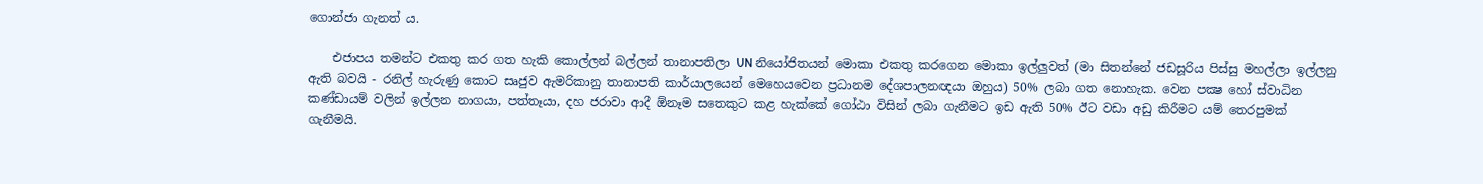ගොන්ජා ගැනත් ය.

    එජාපය තමන්ට එකතු කර ගත හැකි කොල්ලන් බල්ලන් තානාපතිලා UN නියෝජිතයන් මොකා එකතු කරගෙන මොකා ඉල්ලුවත් (මා සිතන්නේ ජඩසූරිය පිස්සු මහල්ලා ඉල්ලනු ඇති බවයි - රනිල් හැරුණු කොට සෘජුව ඇමරිකානු තානාපති කාර්යාලයෙන් මෙහෙයවෙන ප්‍රධානම දේශපාලනඥයා ඔහුය) 50% ලබා ගත නොහැක. වෙන පක්‍ෂ හෝ ස්වාධින කණ්ඩායම් වලින් ඉල්ලන නාගයා, පත්තෑයා, දහ ජරාවා ආදී ඕනෑම සතෙකුට කළ හැක්කේ ගෝඨා විසින් ලබා ගැනීමට ඉඩ ඇති 50% ඊට වඩා අඩු කිරීමට යම් තෙරපුමක් ගැනීමයි.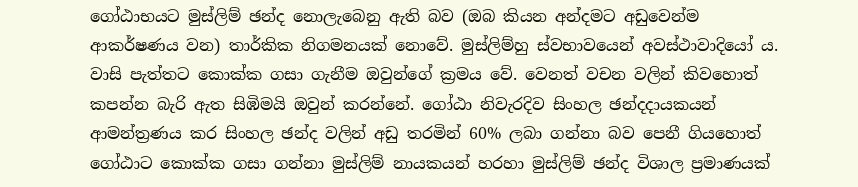ගෝඨාභයට මුස්ලිම් ඡන්ද නොලැබෙනු ඇති බව (ඔබ කියන අන්දමට අඩුවෙන්ම ආකර්ෂණය වන) තාර්කික නිගමනයක් නොවේ. මුස්ලිම්හු ස්වභාවයෙන් අවස්ථාවාදියෝ ය. වාසි පැත්තට කොක්ක ගසා ගැනීම ඔවුන්ගේ ක්‍රමය වේ. වෙනත් වචන වලින් කිවහොත් කපන්න බැරි ඇත සිඹිමයි ඔවුන් කරන්නේ. ගෝඨා නිවැරදිව සිංහල ඡන්දදායකයන් ආමන්ත්‍රණය කර සිංහල ඡන්ද වලින් අඩු තරමින් 60% ලබා ගන්නා බව පෙනී ගියහොත් ගෝඨාට කොක්ක ගසා ගන්නා මුස්ලිම් නායකයන් හරහා මුස්ලිම් ඡන්ද විශාල ප්‍රමාණයක්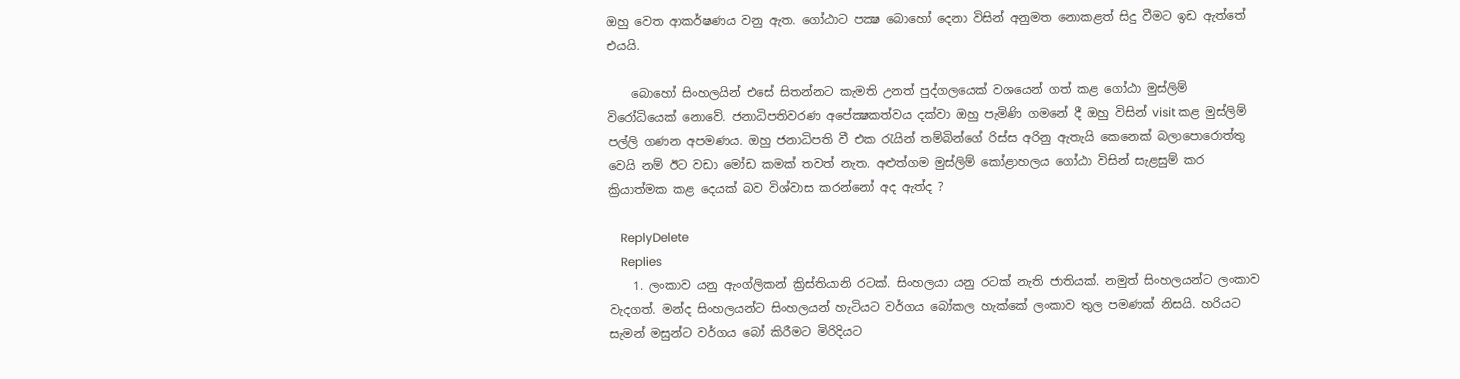ඔහු වෙත ආකර්ෂණය වනු ඇත. ගෝඨාට පක්‍ෂ බොහෝ දෙනා විසින් අනුමත නොකළත් සිදු වීමට ඉඩ ඇත්තේ එයයි.

    බොහෝ සිංහලයින් එසේ සිතන්නට කැමති උනත් පුද්ගලයෙක් වශයෙන් ගත් කළ ගෝඨා මුස්ලිම් විරෝධියෙක් නොවේ. ජනාධිපතිවරණ අපේක්‍ෂකත්වය දක්වා ඔහු පැමිණි ගමනේ දී ඔහු විසින් visit කළ මුස්ලිම් පල්ලි ගණන අපමණය. ඔහු ජනාධිපති වී එක රැයින් තම්බින්ගේ රිස්ස අරිනු ඇතැයි කෙනෙක් බලාපොරොත්තු වෙයි නම් ඊට වඩා මෝඩ කමක් තවත් නැත. අළුත්ගම මුස්ලිම් කෝළාහලය ගෝඨා විසින් සැළසුම් කර ක්‍රියාත්මක කළ දෙයක් බව විශ්වාස කරන්නෝ අද ඇත්ද ?

    ReplyDelete
    Replies
    1. ලංකාව යනු ඇංග්ලිකන් ක්‍රිස්තියානි රටක්. සිංහලයා යනු රටක් නැති ජාතියක්. නමුත් සිංහලයන්ට ලංකාව වැදගත්. මන්ද සිංහලයන්ට සිංහලයන් හැටියට වර්ගය බෝකල හැක්කේ ලංකාව තුල පමණක් නිසයි. හරියට සැමන් මසුන්ට වර්ගය බෝ කිරීමට මිරිදියට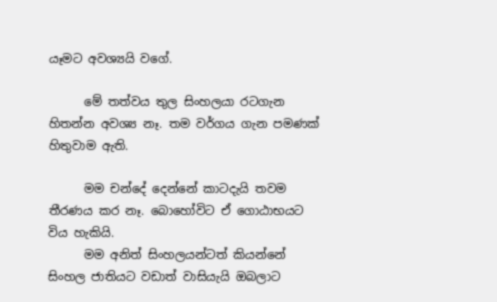යෑමට අවශ්‍යයි වගේ.

      මේ තත්වය තුල සිංහලයා රටගැන හිතන්න අවශ්‍ය නෑ. තම වර්ගය ගැන පමණක් හිතුවාම ඇති.

      මම චන්දේ දෙන්නේ කාටදැයි තවම තීරණය කර නෑ. බොහෝවිට ඒ ගොඨාභයට විය හැකියි.
      මම අනිත් සිංහලයන්ටත් කියන්නේ සිංහල ජාතියට වඩාත් වාසියැයි ඔබලාට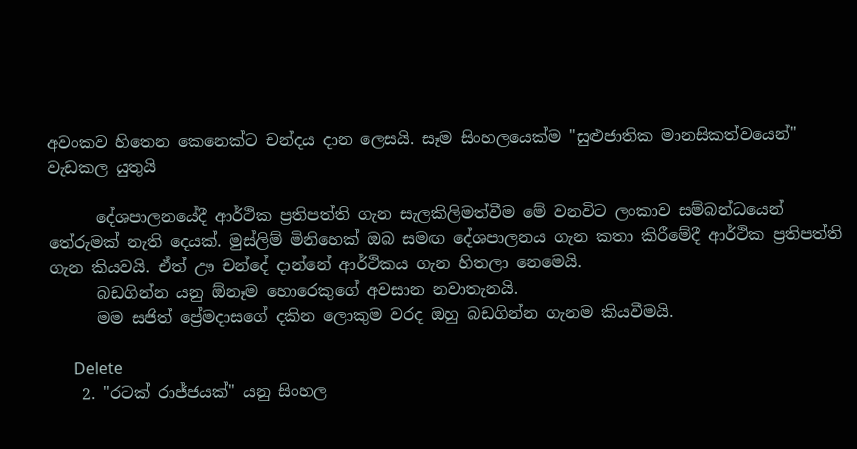අවංකව හිතෙන කෙනෙක්ට චන්දය දාන ලෙසයි. සෑම සිංහලයෙක්ම "සුළුජාතික මානසිකත්වයෙන්" වැඩකල යුතුයි

      දේශපාලනයේදී ආර්ථික ප්‍රතිපත්ති ගැන සැලකිලිමත්වීම මේ වනවිට ලංකාව සම්බන්ධයෙන් තේරුමක් නැති දෙයක්. මුස්ලිම් මිනිහෙක් ඔබ සමඟ දේශපාලනය ගැන කතා කිරීමේදී ආර්ථික ප්‍රතිපත්ති ගැන කියවයි. ඒත් ඌ චන්දේ දාන්නේ ආර්ථිකය ගැන හිතලා නෙමෙයි.
      බඩගින්න යනු ඕනෑම හොරෙකුගේ අවසාන නවාතැනයි.
      මම සජිත් ප්‍රේමදාසගේ දකින ලොකුම වරද ඔහු බඩගින්න ගැනම කියවීමයි.

      Delete
    2. "රටක් රාජ්ජයක්" යනු සිංහල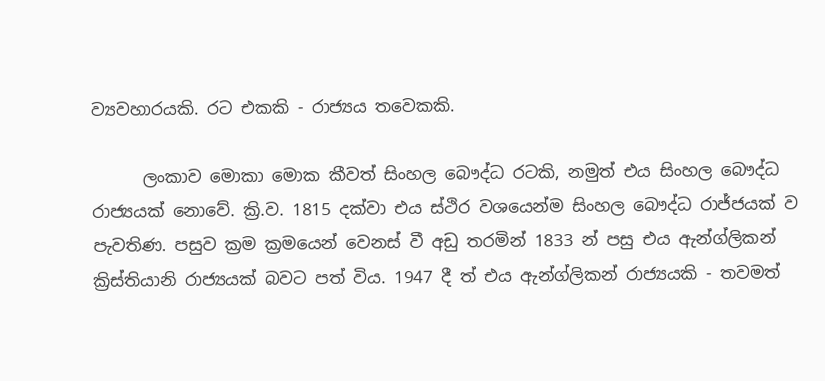ව්‍යවහාරයකි. රට එකකි - රාජ්‍යය තවෙකකි.

      ලංකාව මොකා මොක කීවත් සිංහල බෞද්ධ රටකි, නමුත් එය සිංහල බෞද්ධ රාජ්‍යයක් නොවේ. ක්‍රි.ව. 1815 දක්වා එය ස්ථිර වශයෙන්ම සිංහල බෞද්ධ රාජ්ජයක් ව පැවතිණ. පසුව ක්‍රම ක්‍රමයෙන් වෙනස් වී අඩු තරමින් 1833 න් පසු එය ඇන්ග්ලිකන් ක්‍රිස්තියානි රාජ්‍යයක් බවට පත් විය. 1947 දී ත් එය ඇන්ග්ලිකන් රාජ්‍යයකි - තවමත්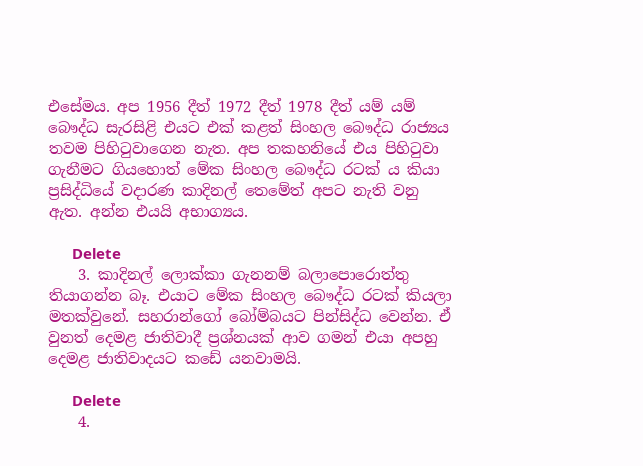එසේමය. අප 1956 දීත් 1972 දීත් 1978 දීත් යම් යම් බෞද්ධ සැරසිළි එයට එක් කළත් සිංහල බෞද්ධ රාජ්‍යය තවම පිහිටුවාගෙන නැත. අප තකහනියේ එය පිහිටුවා ගැනීමට ගියහොත් මේක සිංහල බෞද්ධ රටක් ය කියා ප්‍රසිද්ධියේ වදාරණ කාදිනල් තෙමේත් අපට නැති වනු ඇත. අන්න එයයි අභාග්‍යය.

      Delete
    3. කාදිනල් ලොක්කා ගැනනම් බලාපොරොත්තු තියාගන්න බෑ. එයාට මේක සිංහල බෞද්ධ රටක් කියලා මතක්වුනේ. සහරාන්ගෝ බෝම්බයට පින්සිද්ධ වෙන්න. ඒ වුනත් දෙමළ ජාතිවාදී ප්‍රශ්නයක් ආව ගමන් එයා අපහු දෙමළ ජාතිවාදයට කඩේ යනවාමයි.

      Delete
    4.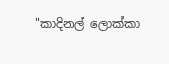"කාදිනල් ලොක්කා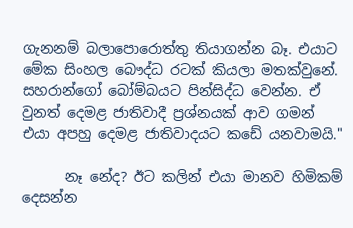ගැනනම් බලාපොරොත්තු තියාගන්න බෑ. එයාට මේක සිංහල බෞද්ධ රටක් කියලා මතක්වුනේ. සහරාන්ගෝ බෝම්බයට පින්සිද්ධ වෙන්න. ඒ වුනත් දෙමළ ජාතිවාදී ප්‍රශ්නයක් ආව ගමන් එයා අපහු දෙමළ ජාතිවාදයට කඩේ යනවාමයි."

      නෑ නේද? ඊට කලින් එයා මානව හිමිකම් දෙසන්න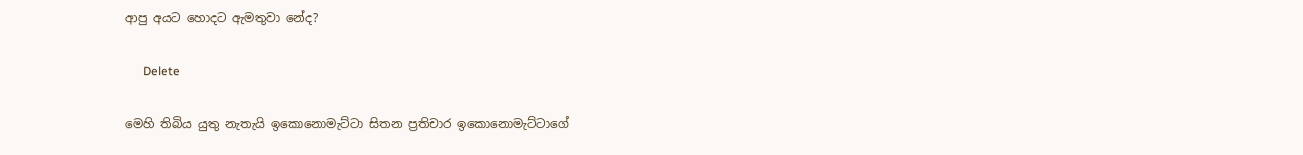ආපු අයට හොදට ඇමතුවා නේද?

      Delete

මෙහි තිබිය යුතු නැතැයි ඉකොනොමැට්ටා සිතන ප්‍රතිචාර ඉකොනොමැට්ටාගේ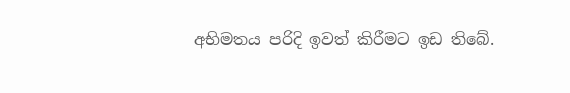අභිමතය පරිදි ඉවත් කිරීමට ඉඩ තිබේ.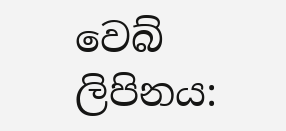වෙබ් ලිපිනය: